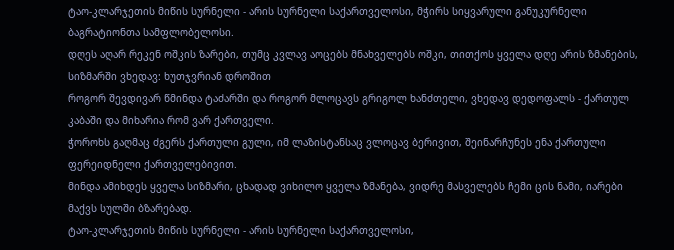ტაო-კლარჯეთის მიწის სურნელი - არის სურნელი საქართველოსი, მჭირს სიყვარული განუკურნელი ბაგრატიონთა სამფლობელოსი.
დღეს აღარ რეკენ ოშკის ზარები, თუმც კვლავ აოცებს მნახველებს ოშკი, თითქოს ყველა დღე არის ზმანების, სიზმარში ვხედავ: ხუთჯვრიან დროშით
როგორ შევდივარ წმინდა ტაძარში და როგორ მლოცავს გრიგოლ ხანძთელი, ვხედავ დედოფალს - ქართულ კაბაში და მიხარია რომ ვარ ქართველი.
ჭოროხს გაღმაც ძგერს ქართული გული, იმ ლაზისტანსაც ვლოცავ ბერივით, შეინარჩუნეს ენა ქართული ფერეიდნელი ქართველებივით.
მინდა ამიხდეს ყველა სიზმარი, ცხადად ვიხილო ყველა ზმანება, ვიდრე მასველებს ჩემი ცის ნამი, იარები მაქვს სულში ბზარებად.
ტაო-კლარჯეთის მიწის სურნელი - არის სურნელი საქართველოსი,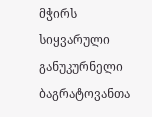მჭირს სიყვარული განუკურნელი ბაგრატოვანთა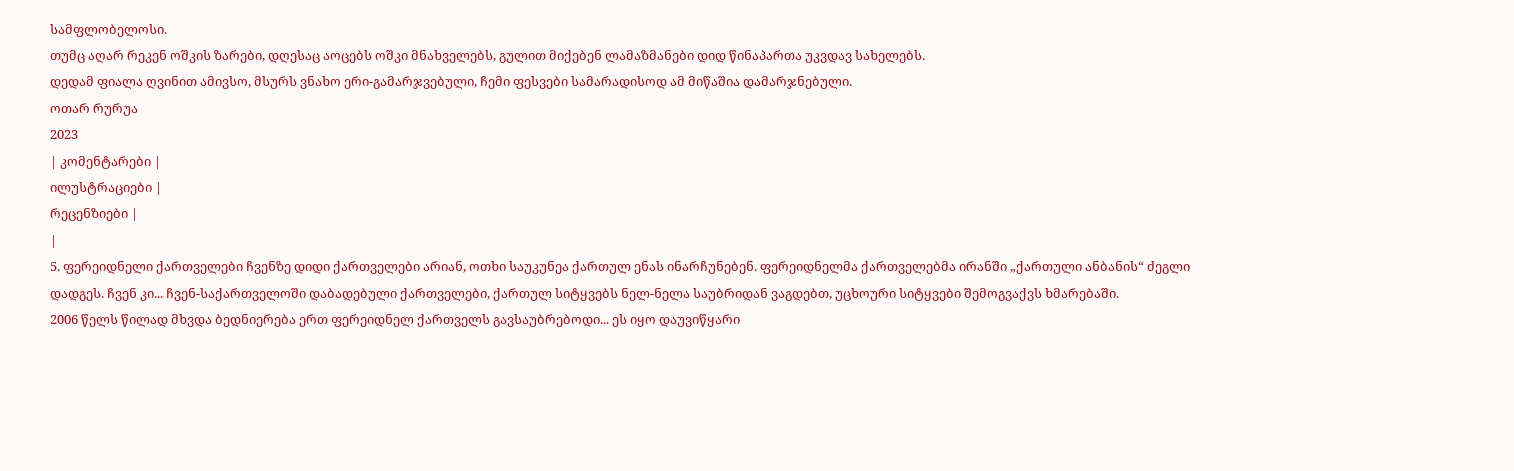სამფლობელოსი.
თუმც აღარ რეკენ ოშკის ზარები, დღესაც აოცებს ოშკი მნახველებს, გულით მიქებენ ლამაზმანები დიდ წინაპართა უკვდავ სახელებს.
დედამ ფიალა ღვინით ამივსო, მსურს ვნახო ერი-გამარჯვებული, ჩემი ფესვები სამარადისოდ ამ მიწაშია დამარჯნებული.
ოთარ რურუა
2023
| კომენტარები |
ილუსტრაციები |
რეცენზიები |
|
5. ფერეიდნელი ქართველები ჩვენზე დიდი ქართველები არიან, ოთხი საუკუნეა ქართულ ენას ინარჩუნებენ. ფერეიდნელმა ქართველებმა ირანში „ქართული ანბანის“ ძეგლი დადგეს. ჩვენ კი... ჩვენ-საქართველოში დაბადებული ქართველები, ქართულ სიტყვებს ნელ-ნელა საუბრიდან ვაგდებთ, უცხოური სიტყვები შემოგვაქვს ხმარებაში.
2006 წელს წილად მხვდა ბედნიერება ერთ ფერეიდნელ ქართველს გავსაუბრებოდი... ეს იყო დაუვიწყარი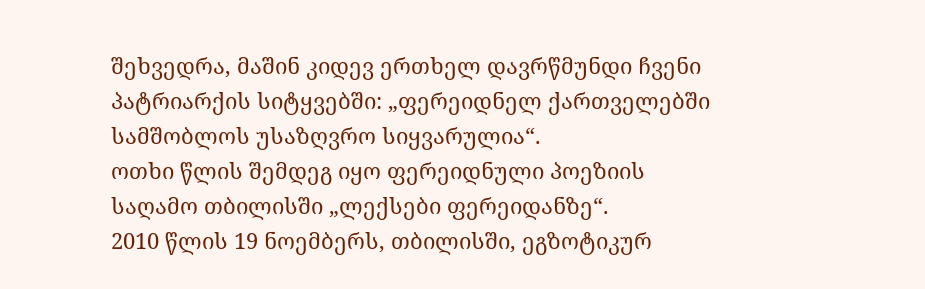შეხვედრა, მაშინ კიდევ ერთხელ დავრწმუნდი ჩვენი პატრიარქის სიტყვებში: „ფერეიდნელ ქართველებში სამშობლოს უსაზღვრო სიყვარულია“.
ოთხი წლის შემდეგ იყო ფერეიდნული პოეზიის საღამო თბილისში „ლექსები ფერეიდანზე“.
2010 წლის 19 ნოემბერს, თბილისში, ეგზოტიკურ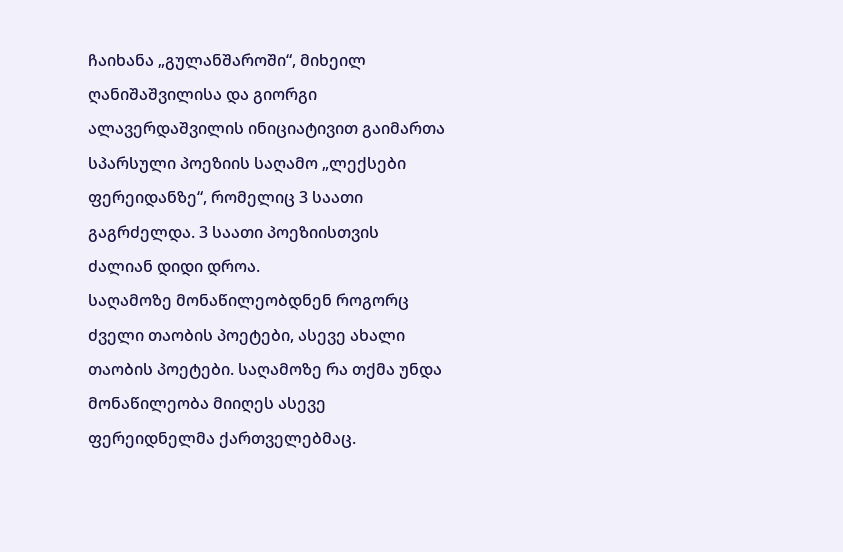ჩაიხანა „გულანშაროში“, მიხეილ ღანიშაშვილისა და გიორგი ალავერდაშვილის ინიციატივით გაიმართა სპარსული პოეზიის საღამო „ლექსები ფერეიდანზე“, რომელიც 3 საათი გაგრძელდა. 3 საათი პოეზიისთვის ძალიან დიდი დროა.
საღამოზე მონაწილეობდნენ როგორც ძველი თაობის პოეტები, ასევე ახალი თაობის პოეტები. საღამოზე რა თქმა უნდა მონაწილეობა მიიღეს ასევე ფერეიდნელმა ქართველებმაც.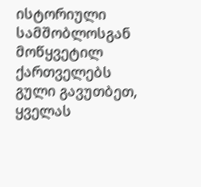ისტორიული სამშობლოსგან მოწყვეტილ ქართველებს გული გავუთბეთ, ყველას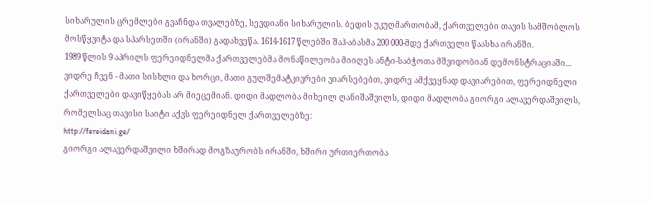სიხარულის ცრემლები გვაჩნდა თვალებზე, სევდიანი სიხარულის. ბედის უკუღმართობამ, ქართველები თავის სამშობლოს მოსწყვიტა და სპარსეთში (ირანში) გადახვეწა. 1614-1617 წლებში შაჰ-აბასმა 200 000-მდე ქართველი წაასხა ირანში.
1989 წლის 9 აპრილს ფერეიდნელმა ქართველებმა მონაწილეობა მიიღეს ანტი-საბჭოთა მშვიდობიან დემონსტრაციაში...
ვიდრე ჩვენ - მათი სისხლი და ხორცი, მათი გულშემატკივრები ვიარსებებთ, ვიდრე ამქვეყნად დავიარებით, ფერეიდნელი ქართველები დავიწყებას არ მიეცემიან. დიდი მადლობა მიხეილ ღანიშაშვილს, დიდი მადლობა გიორგი ალავერდაშვილს, რომელსაც თავისი საიტი აქვს ფერეიდნელ ქართველებზე:
http://fereidani.ge/
გიორგი ალავერდაშვილი ხშირად მოგზაურობს ირანში, ხშირი ურთიერთობა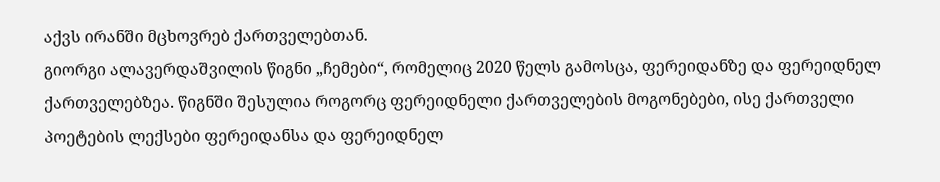აქვს ირანში მცხოვრებ ქართველებთან.
გიორგი ალავერდაშვილის წიგნი „ჩემები“, რომელიც 2020 წელს გამოსცა, ფერეიდანზე და ფერეიდნელ ქართველებზეა. წიგნში შესულია როგორც ფერეიდნელი ქართველების მოგონებები, ისე ქართველი პოეტების ლექსები ფერეიდანსა და ფერეიდნელ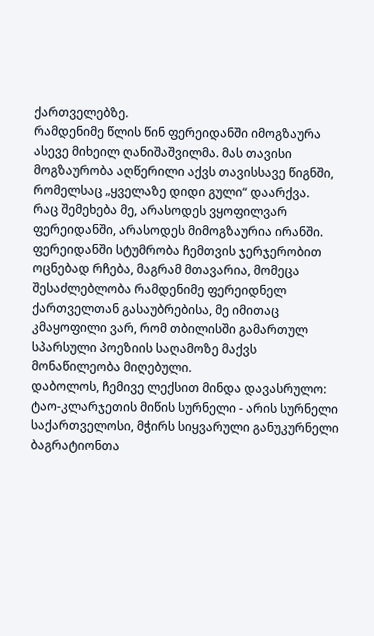ქართველებზე.
რამდენიმე წლის წინ ფერეიდანში იმოგზაურა ასევე მიხეილ ღანიშაშვილმა. მას თავისი მოგზაურობა აღწერილი აქვს თავისსავე წიგნში, რომელსაც „ყველაზე დიდი გული“ დაარქვა.
რაც შემეხება მე, არასოდეს ვყოფილვარ ფერეიდანში, არასოდეს მიმოგზაურია ირანში. ფერეიდანში სტუმრობა ჩემთვის ჯერჯერობით ოცნებად რჩება, მაგრამ მთავარია, მომეცა შესაძლებლობა რამდენიმე ფერეიდნელ ქართველთან გასაუბრებისა, მე იმითაც კმაყოფილი ვარ, რომ თბილისში გამართულ სპარსული პოეზიის საღამოზე მაქვს მონაწილეობა მიღებული.
დაბოლოს, ჩემივე ლექსით მინდა დავასრულო:
ტაო-კლარჯეთის მიწის სურნელი - არის სურნელი საქართველოსი, მჭირს სიყვარული განუკურნელი ბაგრატიონთა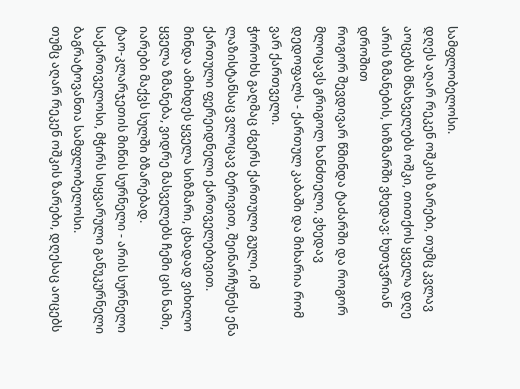სამფლობელოსი.
დღეს აღარ რეკენ ოშკის ზარები, თუმც კვლავ აოცებს მნახველებს ოშკი, თითქოს ყველა დღე არის ზმანების, სიზმარში ვხედავ: ხუთჯვრიან დროშით
როგორ შევდივარ წმინდა ტაძარში და როგორ მლოცავს გრიგოლ ხანძთელი, ვხედავ დედოფალს - ქართულ კაბაში და მიხარია რომ ვარ ქართველი.
ჭოროხს გაღმაც ძგერს ქართული გული, იმ ლაზისტანსაც ვლოცავ ბერივით, შეინარჩუნეს ენა ქართული ფერეიდნელი ქართველებივით.
მინდა ამიხდეს ყველა სიზმარი, ცხადად ვიხილო ყველა ზმანება, ვიდრე მასველებს ჩემი ცის ნამი, იარები მაქვს სულში ბზარებად.
ტაო-კლარჯეთის მიწის სურნელი - არის სურნელი საქართველოსი, მჭირს სიყვარული განუკურნელი ბაგრატოვანთა სამფლობელოსი.
თუმც აღარ რეკენ ოშკის ზარები, დღესაც აოცებს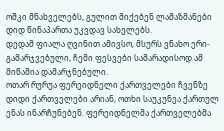ოშკი მნახველებს, გულით მიქებენ ლამაზმანები დიდ წინაპართა უკვდავ სახელებს.
დედამ ფიალა ღვინით ამივსო, მსურს ვნახო ერი-გამარჯვებული, ჩემი ფესვები სამარადისოდ ამ მიწაშია დამარჯნებული.
ოთარ რურუა ფერეიდნელი ქართველები ჩვენზე დიდი ქართველები არიან, ოთხი საუკუნეა ქართულ ენას ინარჩუნებენ. ფერეიდნელმა ქართველებმა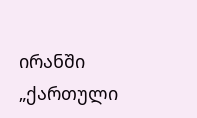ირანში „ქართული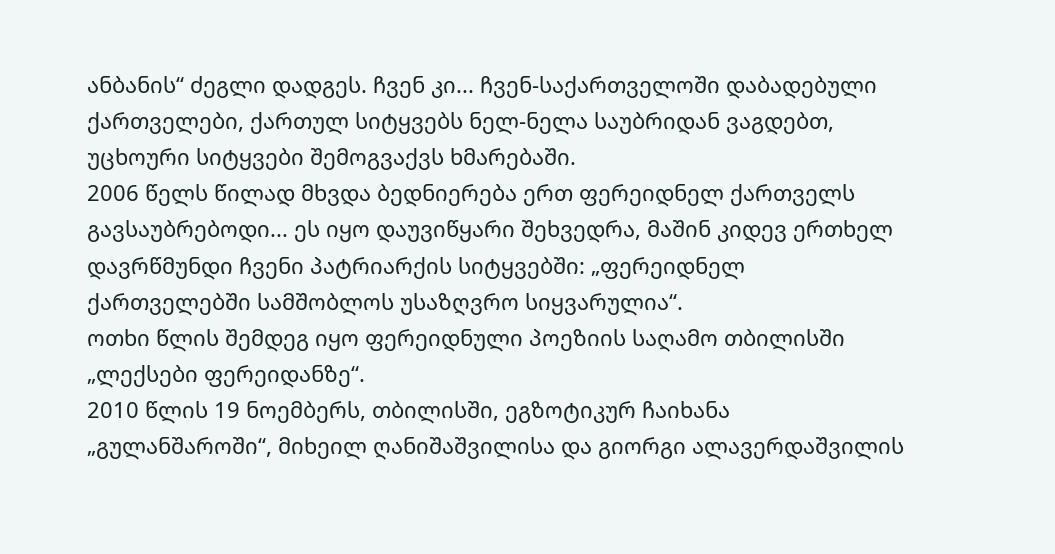ანბანის“ ძეგლი დადგეს. ჩვენ კი... ჩვენ-საქართველოში დაბადებული ქართველები, ქართულ სიტყვებს ნელ-ნელა საუბრიდან ვაგდებთ, უცხოური სიტყვები შემოგვაქვს ხმარებაში.
2006 წელს წილად მხვდა ბედნიერება ერთ ფერეიდნელ ქართველს გავსაუბრებოდი... ეს იყო დაუვიწყარი შეხვედრა, მაშინ კიდევ ერთხელ დავრწმუნდი ჩვენი პატრიარქის სიტყვებში: „ფერეიდნელ ქართველებში სამშობლოს უსაზღვრო სიყვარულია“.
ოთხი წლის შემდეგ იყო ფერეიდნული პოეზიის საღამო თბილისში „ლექსები ფერეიდანზე“.
2010 წლის 19 ნოემბერს, თბილისში, ეგზოტიკურ ჩაიხანა „გულანშაროში“, მიხეილ ღანიშაშვილისა და გიორგი ალავერდაშვილის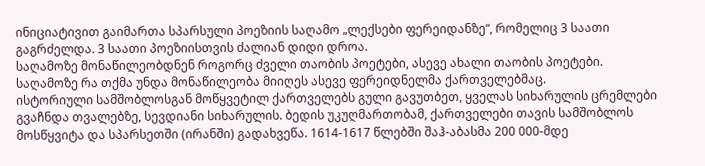ინიციატივით გაიმართა სპარსული პოეზიის საღამო „ლექსები ფერეიდანზე“, რომელიც 3 საათი გაგრძელდა. 3 საათი პოეზიისთვის ძალიან დიდი დროა.
საღამოზე მონაწილეობდნენ როგორც ძველი თაობის პოეტები, ასევე ახალი თაობის პოეტები. საღამოზე რა თქმა უნდა მონაწილეობა მიიღეს ასევე ფერეიდნელმა ქართველებმაც.
ისტორიული სამშობლოსგან მოწყვეტილ ქართველებს გული გავუთბეთ, ყველას სიხარულის ცრემლები გვაჩნდა თვალებზე, სევდიანი სიხარულის. ბედის უკუღმართობამ, ქართველები თავის სამშობლოს მოსწყვიტა და სპარსეთში (ირანში) გადახვეწა. 1614-1617 წლებში შაჰ-აბასმა 200 000-მდე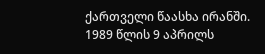ქართველი წაასხა ირანში.
1989 წლის 9 აპრილს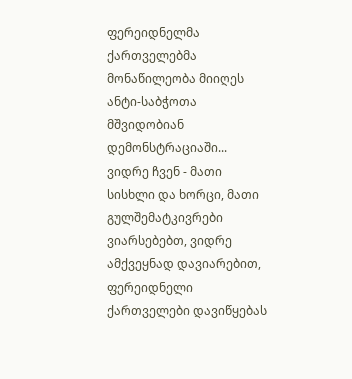ფერეიდნელმა ქართველებმა მონაწილეობა მიიღეს ანტი-საბჭოთა მშვიდობიან დემონსტრაციაში...
ვიდრე ჩვენ - მათი სისხლი და ხორცი, მათი გულშემატკივრები ვიარსებებთ, ვიდრე ამქვეყნად დავიარებით, ფერეიდნელი ქართველები დავიწყებას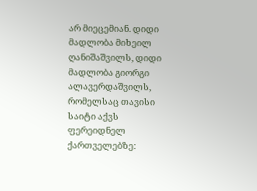არ მიეცემიან. დიდი მადლობა მიხეილ ღანიშაშვილს, დიდი მადლობა გიორგი ალავერდაშვილს, რომელსაც თავისი საიტი აქვს ფერეიდნელ ქართველებზე: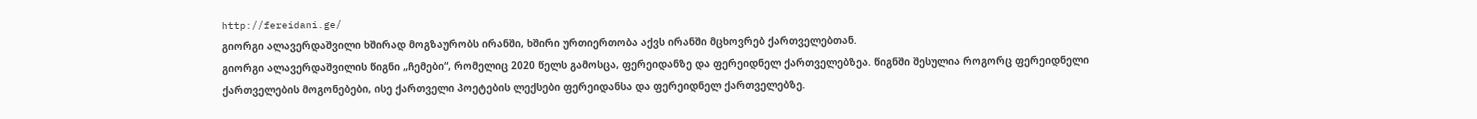http://fereidani.ge/
გიორგი ალავერდაშვილი ხშირად მოგზაურობს ირანში, ხშირი ურთიერთობა აქვს ირანში მცხოვრებ ქართველებთან.
გიორგი ალავერდაშვილის წიგნი „ჩემები“, რომელიც 2020 წელს გამოსცა, ფერეიდანზე და ფერეიდნელ ქართველებზეა. წიგნში შესულია როგორც ფერეიდნელი ქართველების მოგონებები, ისე ქართველი პოეტების ლექსები ფერეიდანსა და ფერეიდნელ ქართველებზე.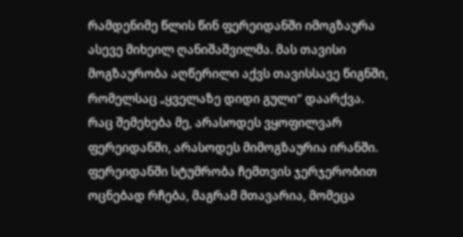რამდენიმე წლის წინ ფერეიდანში იმოგზაურა ასევე მიხეილ ღანიშაშვილმა. მას თავისი მოგზაურობა აღწერილი აქვს თავისსავე წიგნში, რომელსაც „ყველაზე დიდი გული“ დაარქვა.
რაც შემეხება მე, არასოდეს ვყოფილვარ ფერეიდანში, არასოდეს მიმოგზაურია ირანში. ფერეიდანში სტუმრობა ჩემთვის ჯერჯერობით ოცნებად რჩება, მაგრამ მთავარია, მომეცა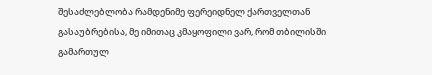შესაძლებლობა რამდენიმე ფერეიდნელ ქართველთან გასაუბრებისა, მე იმითაც კმაყოფილი ვარ, რომ თბილისში გამართულ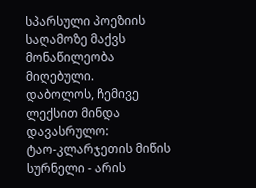სპარსული პოეზიის საღამოზე მაქვს მონაწილეობა მიღებული.
დაბოლოს, ჩემივე ლექსით მინდა დავასრულო:
ტაო-კლარჯეთის მიწის სურნელი - არის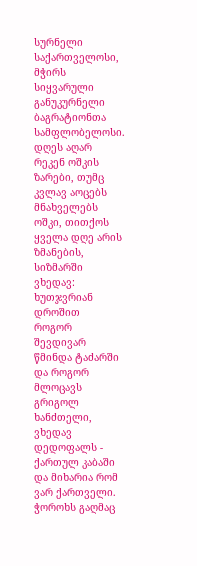სურნელი საქართველოსი, მჭირს სიყვარული განუკურნელი ბაგრატიონთა სამფლობელოსი.
დღეს აღარ რეკენ ოშკის ზარები, თუმც კვლავ აოცებს მნახველებს ოშკი, თითქოს ყველა დღე არის ზმანების, სიზმარში ვხედავ: ხუთჯვრიან დროშით
როგორ შევდივარ წმინდა ტაძარში და როგორ მლოცავს გრიგოლ ხანძთელი, ვხედავ დედოფალს - ქართულ კაბაში და მიხარია რომ ვარ ქართველი.
ჭოროხს გაღმაც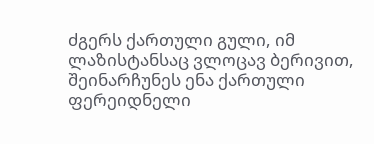ძგერს ქართული გული, იმ ლაზისტანსაც ვლოცავ ბერივით, შეინარჩუნეს ენა ქართული ფერეიდნელი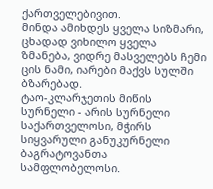ქართველებივით.
მინდა ამიხდეს ყველა სიზმარი, ცხადად ვიხილო ყველა ზმანება, ვიდრე მასველებს ჩემი ცის ნამი, იარები მაქვს სულში ბზარებად.
ტაო-კლარჯეთის მიწის სურნელი - არის სურნელი საქართველოსი, მჭირს სიყვარული განუკურნელი ბაგრატოვანთა სამფლობელოსი.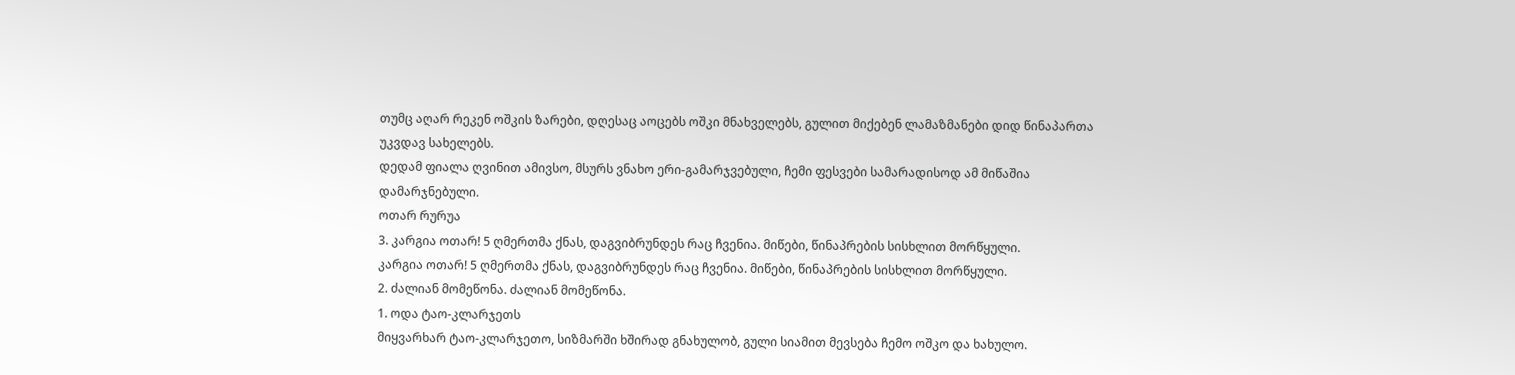თუმც აღარ რეკენ ოშკის ზარები, დღესაც აოცებს ოშკი მნახველებს, გულით მიქებენ ლამაზმანები დიდ წინაპართა უკვდავ სახელებს.
დედამ ფიალა ღვინით ამივსო, მსურს ვნახო ერი-გამარჯვებული, ჩემი ფესვები სამარადისოდ ამ მიწაშია დამარჯნებული.
ოთარ რურუა
3. კარგია ოთარ! 5 ღმერთმა ქნას, დაგვიბრუნდეს რაც ჩვენია. მიწები, წინაპრების სისხლით მორწყული.
კარგია ოთარ! 5 ღმერთმა ქნას, დაგვიბრუნდეს რაც ჩვენია. მიწები, წინაპრების სისხლით მორწყული.
2. ძალიან მომეწონა. ძალიან მომეწონა.
1. ოდა ტაო-კლარჯეთს
მიყვარხარ ტაო-კლარჯეთო, სიზმარში ხშირად გნახულობ, გული სიამით მევსება ჩემო ოშკო და ხახულო.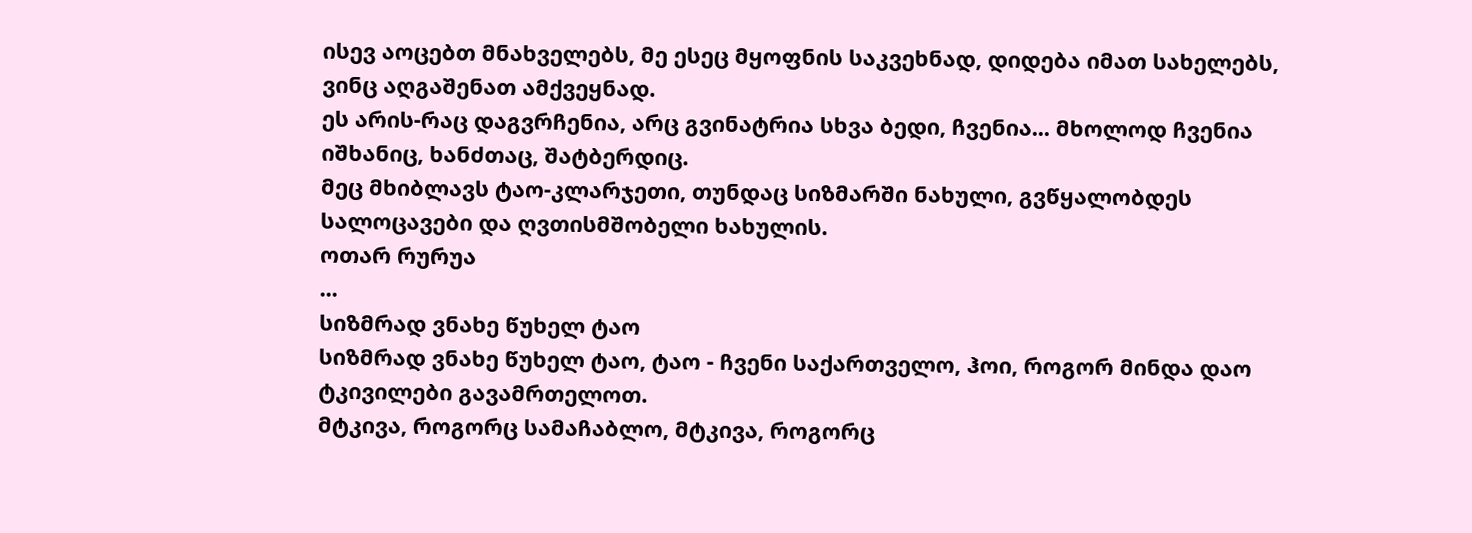ისევ აოცებთ მნახველებს, მე ესეც მყოფნის საკვეხნად, დიდება იმათ სახელებს, ვინც აღგაშენათ ამქვეყნად.
ეს არის-რაც დაგვრჩენია, არც გვინატრია სხვა ბედი, ჩვენია... მხოლოდ ჩვენია იშხანიც, ხანძთაც, შატბერდიც.
მეც მხიბლავს ტაო-კლარჯეთი, თუნდაც სიზმარში ნახული, გვწყალობდეს სალოცავები და ღვთისმშობელი ხახულის.
ოთარ რურუა
...
სიზმრად ვნახე წუხელ ტაო
სიზმრად ვნახე წუხელ ტაო, ტაო - ჩვენი საქართველო, ჰოი, როგორ მინდა დაო ტკივილები გავამრთელოთ.
მტკივა, როგორც სამაჩაბლო, მტკივა, როგორც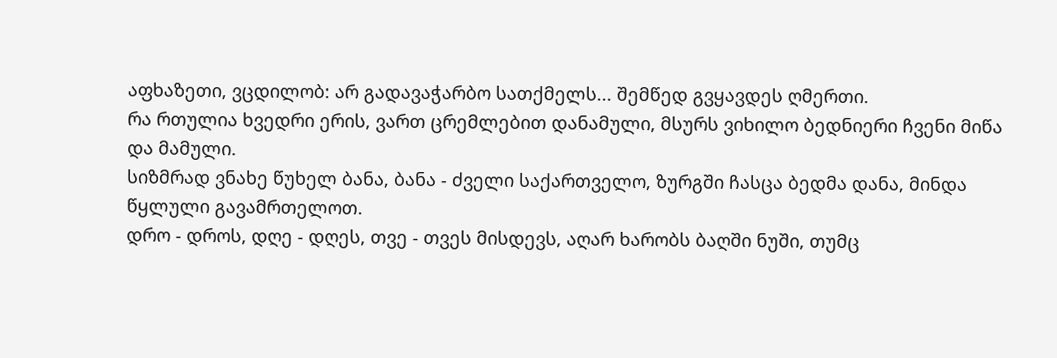აფხაზეთი, ვცდილობ: არ გადავაჭარბო სათქმელს... შემწედ გვყავდეს ღმერთი.
რა რთულია ხვედრი ერის, ვართ ცრემლებით დანამული, მსურს ვიხილო ბედნიერი ჩვენი მიწა და მამული.
სიზმრად ვნახე წუხელ ბანა, ბანა - ძველი საქართველო, ზურგში ჩასცა ბედმა დანა, მინდა წყლული გავამრთელოთ.
დრო - დროს, დღე - დღეს, თვე - თვეს მისდევს, აღარ ხარობს ბაღში ნუში, თუმც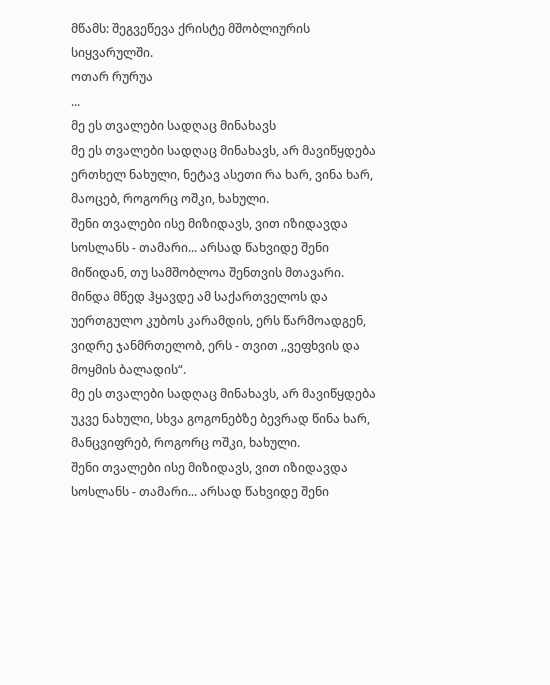მწამს: შეგვეწევა ქრისტე მშობლიურის სიყვარულში.
ოთარ რურუა
...
მე ეს თვალები სადღაც მინახავს
მე ეს თვალები სადღაც მინახავს, არ მავიწყდება ერთხელ ნახული, ნეტავ ასეთი რა ხარ, ვინა ხარ, მაოცებ, როგორც ოშკი, ხახული.
შენი თვალები ისე მიზიდავს, ვით იზიდავდა სოსლანს - თამარი... არსად წახვიდე შენი მიწიდან, თუ სამშობლოა შენთვის მთავარი.
მინდა მწედ ჰყავდე ამ საქართველოს და უერთგულო კუბოს კარამდის, ერს წარმოადგენ, ვიდრე ჯანმრთელობ, ერს - თვით ,,ვეფხვის და მოყმის ბალადის“.
მე ეს თვალები სადღაც მინახავს, არ მავიწყდება უკვე ნახული, სხვა გოგონებზე ბევრად წინა ხარ, მანცვიფრებ, როგორც ოშკი, ხახული.
შენი თვალები ისე მიზიდავს, ვით იზიდავდა სოსლანს - თამარი... არსად წახვიდე შენი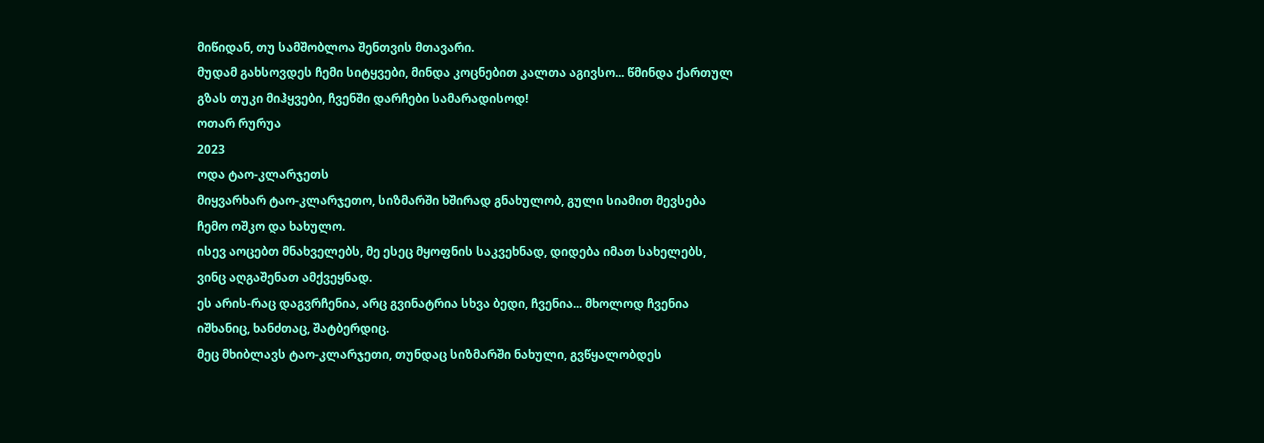მიწიდან, თუ სამშობლოა შენთვის მთავარი.
მუდამ გახსოვდეს ჩემი სიტყვები, მინდა კოცნებით კალთა აგივსო... წმინდა ქართულ გზას თუკი მიჰყვები, ჩვენში დარჩები სამარადისოდ!
ოთარ რურუა
2023
ოდა ტაო-კლარჯეთს
მიყვარხარ ტაო-კლარჯეთო, სიზმარში ხშირად გნახულობ, გული სიამით მევსება ჩემო ოშკო და ხახულო.
ისევ აოცებთ მნახველებს, მე ესეც მყოფნის საკვეხნად, დიდება იმათ სახელებს, ვინც აღგაშენათ ამქვეყნად.
ეს არის-რაც დაგვრჩენია, არც გვინატრია სხვა ბედი, ჩვენია... მხოლოდ ჩვენია იშხანიც, ხანძთაც, შატბერდიც.
მეც მხიბლავს ტაო-კლარჯეთი, თუნდაც სიზმარში ნახული, გვწყალობდეს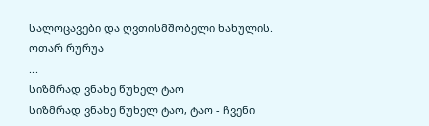სალოცავები და ღვთისმშობელი ხახულის.
ოთარ რურუა
...
სიზმრად ვნახე წუხელ ტაო
სიზმრად ვნახე წუხელ ტაო, ტაო - ჩვენი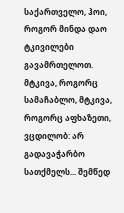საქართველო, ჰოი, როგორ მინდა დაო ტკივილები გავამრთელოთ.
მტკივა, როგორც სამაჩაბლო, მტკივა, როგორც აფხაზეთი, ვცდილობ: არ გადავაჭარბო სათქმელს... შემწედ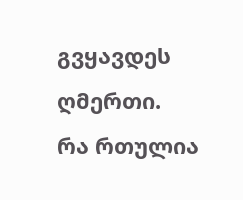გვყავდეს ღმერთი.
რა რთულია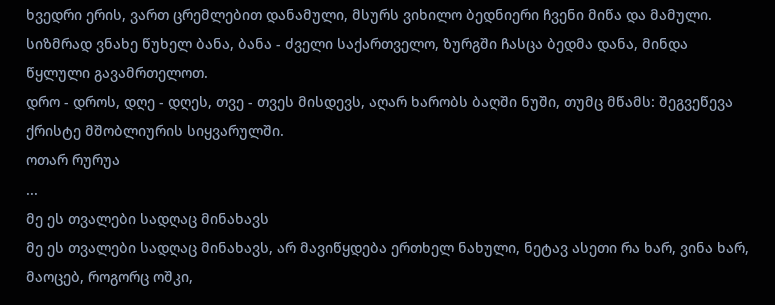ხვედრი ერის, ვართ ცრემლებით დანამული, მსურს ვიხილო ბედნიერი ჩვენი მიწა და მამული.
სიზმრად ვნახე წუხელ ბანა, ბანა - ძველი საქართველო, ზურგში ჩასცა ბედმა დანა, მინდა წყლული გავამრთელოთ.
დრო - დროს, დღე - დღეს, თვე - თვეს მისდევს, აღარ ხარობს ბაღში ნუში, თუმც მწამს: შეგვეწევა ქრისტე მშობლიურის სიყვარულში.
ოთარ რურუა
...
მე ეს თვალები სადღაც მინახავს
მე ეს თვალები სადღაც მინახავს, არ მავიწყდება ერთხელ ნახული, ნეტავ ასეთი რა ხარ, ვინა ხარ, მაოცებ, როგორც ოშკი,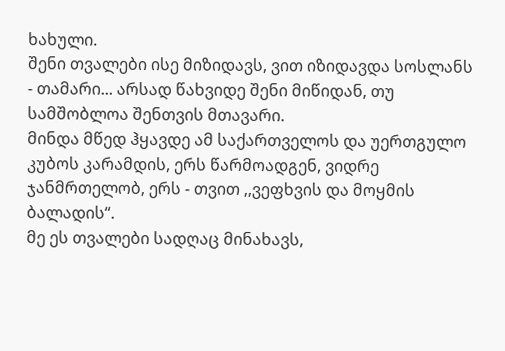ხახული.
შენი თვალები ისე მიზიდავს, ვით იზიდავდა სოსლანს - თამარი... არსად წახვიდე შენი მიწიდან, თუ სამშობლოა შენთვის მთავარი.
მინდა მწედ ჰყავდე ამ საქართველოს და უერთგულო კუბოს კარამდის, ერს წარმოადგენ, ვიდრე ჯანმრთელობ, ერს - თვით ,,ვეფხვის და მოყმის ბალადის“.
მე ეს თვალები სადღაც მინახავს,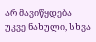არ მავიწყდება უკვე ნახული, სხვა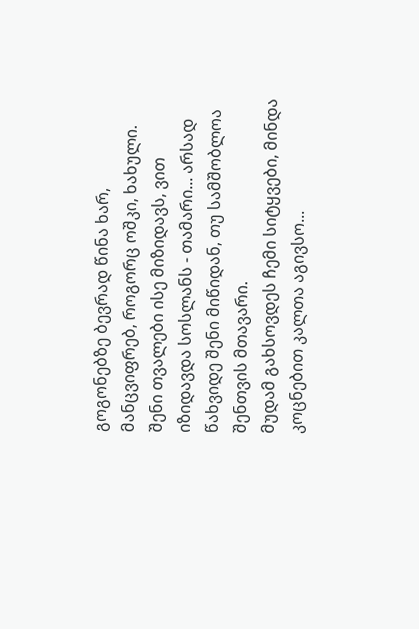გოგონებზე ბევრად წინა ხარ, მანცვიფრებ, როგორც ოშკი, ხახული.
შენი თვალები ისე მიზიდავს, ვით იზიდავდა სოსლანს - თამარი... არსად წახვიდე შენი მიწიდან, თუ სამშობლოა შენთვის მთავარი.
მუდამ გახსოვდეს ჩემი სიტყვები, მინდა კოცნებით კალთა აგივსო...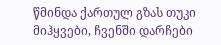წმინდა ქართულ გზას თუკი მიჰყვები, ჩვენში დარჩები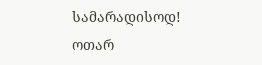სამარადისოდ!
ოთარ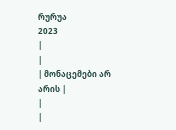რურუა
2023
|
|
| მონაცემები არ არის |
|
|